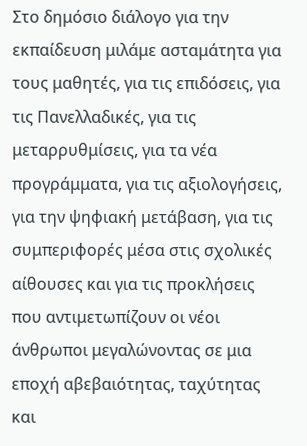Στο δημόσιο διάλογο για την εκπαίδευση μιλάμε ασταμάτητα για τους μαθητές, για τις επιδόσεις, για τις Πανελλαδικές, για τις μεταρρυθμίσεις, για τα νέα προγράμματα, για τις αξιολογήσεις, για την ψηφιακή μετάβαση, για τις συμπεριφορές μέσα στις σχολικές αίθουσες και για τις προκλήσεις που αντιμετωπίζουν οι νέοι άνθρωποι μεγαλώνοντας σε μια εποχή αβεβαιότητας, ταχύτητας και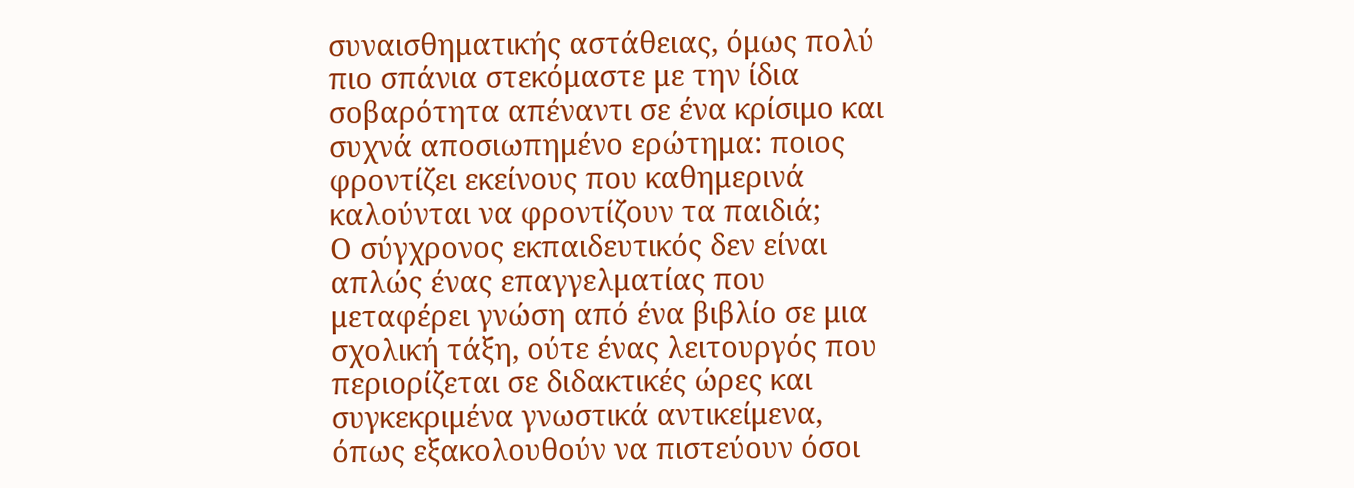συναισθηματικής αστάθειας, όμως πολύ πιο σπάνια στεκόμαστε με την ίδια σοβαρότητα απέναντι σε ένα κρίσιμο και συχνά αποσιωπημένο ερώτημα: ποιος φροντίζει εκείνους που καθημερινά καλούνται να φροντίζουν τα παιδιά;
Ο σύγχρονος εκπαιδευτικός δεν είναι απλώς ένας επαγγελματίας που μεταφέρει γνώση από ένα βιβλίο σε μια σχολική τάξη, ούτε ένας λειτουργός που περιορίζεται σε διδακτικές ώρες και συγκεκριμένα γνωστικά αντικείμενα, όπως εξακολουθούν να πιστεύουν όσοι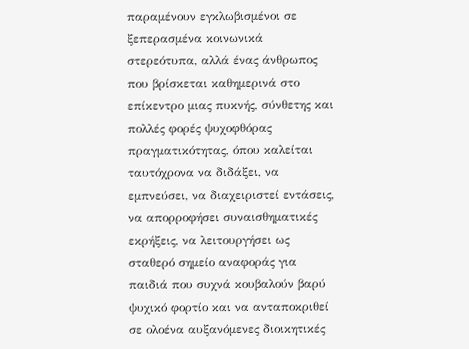παραμένουν εγκλωβισμένοι σε ξεπερασμένα κοινωνικά στερεότυπα, αλλά ένας άνθρωπος που βρίσκεται καθημερινά στο επίκεντρο μιας πυκνής, σύνθετης και πολλές φορές ψυχοφθόρας πραγματικότητας, όπου καλείται ταυτόχρονα να διδάξει, να εμπνεύσει, να διαχειριστεί εντάσεις, να απορροφήσει συναισθηματικές εκρήξεις, να λειτουργήσει ως σταθερό σημείο αναφοράς για παιδιά που συχνά κουβαλούν βαρύ ψυχικό φορτίο και να ανταποκριθεί σε ολοένα αυξανόμενες διοικητικές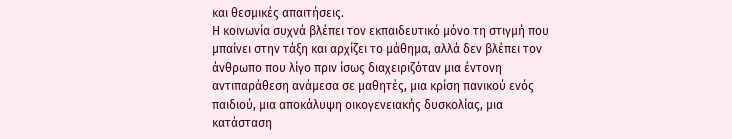και θεσμικές απαιτήσεις.
Η κοινωνία συχνά βλέπει τον εκπαιδευτικό μόνο τη στιγμή που μπαίνει στην τάξη και αρχίζει το μάθημα, αλλά δεν βλέπει τον άνθρωπο που λίγο πριν ίσως διαχειριζόταν μια έντονη αντιπαράθεση ανάμεσα σε μαθητές, μια κρίση πανικού ενός παιδιού, μια αποκάλυψη οικογενειακής δυσκολίας, μια κατάσταση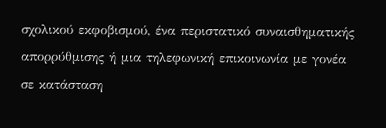σχολικού εκφοβισμού, ένα περιστατικό συναισθηματικής απορρύθμισης ή μια τηλεφωνική επικοινωνία με γονέα σε κατάσταση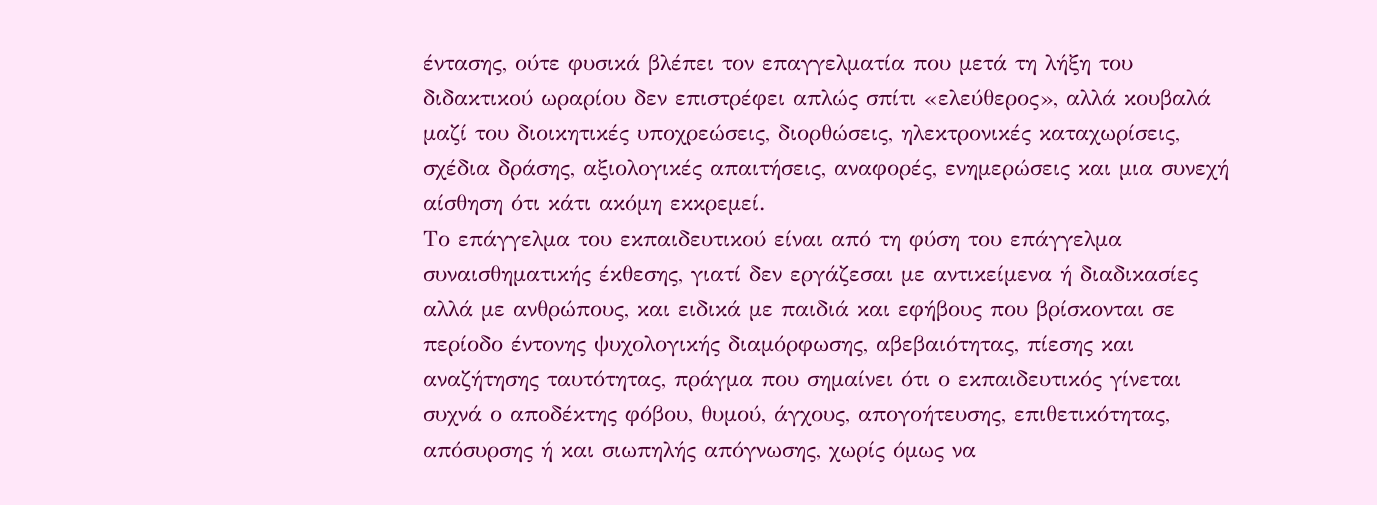έντασης, ούτε φυσικά βλέπει τον επαγγελματία που μετά τη λήξη του διδακτικού ωραρίου δεν επιστρέφει απλώς σπίτι «ελεύθερος», αλλά κουβαλά μαζί του διοικητικές υποχρεώσεις, διορθώσεις, ηλεκτρονικές καταχωρίσεις, σχέδια δράσης, αξιολογικές απαιτήσεις, αναφορές, ενημερώσεις και μια συνεχή αίσθηση ότι κάτι ακόμη εκκρεμεί.
Το επάγγελμα του εκπαιδευτικού είναι από τη φύση του επάγγελμα συναισθηματικής έκθεσης, γιατί δεν εργάζεσαι με αντικείμενα ή διαδικασίες αλλά με ανθρώπους, και ειδικά με παιδιά και εφήβους που βρίσκονται σε περίοδο έντονης ψυχολογικής διαμόρφωσης, αβεβαιότητας, πίεσης και αναζήτησης ταυτότητας, πράγμα που σημαίνει ότι ο εκπαιδευτικός γίνεται συχνά ο αποδέκτης φόβου, θυμού, άγχους, απογοήτευσης, επιθετικότητας, απόσυρσης ή και σιωπηλής απόγνωσης, χωρίς όμως να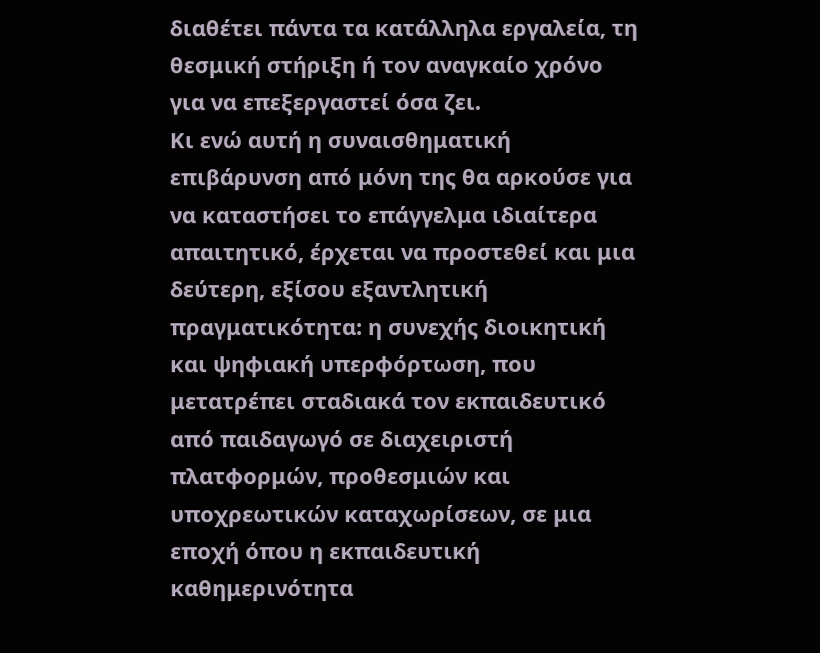διαθέτει πάντα τα κατάλληλα εργαλεία, τη θεσμική στήριξη ή τον αναγκαίο χρόνο για να επεξεργαστεί όσα ζει.
Κι ενώ αυτή η συναισθηματική επιβάρυνση από μόνη της θα αρκούσε για να καταστήσει το επάγγελμα ιδιαίτερα απαιτητικό, έρχεται να προστεθεί και μια δεύτερη, εξίσου εξαντλητική πραγματικότητα: η συνεχής διοικητική και ψηφιακή υπερφόρτωση, που μετατρέπει σταδιακά τον εκπαιδευτικό από παιδαγωγό σε διαχειριστή πλατφορμών, προθεσμιών και υποχρεωτικών καταχωρίσεων, σε μια εποχή όπου η εκπαιδευτική καθημερινότητα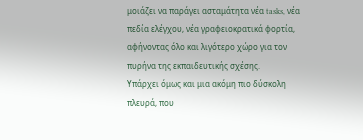μοιάζει να παράγει ασταμάτητα νέα tasks, νέα πεδία ελέγχου, νέα γραφειοκρατικά φορτία, αφήνοντας όλο και λιγότερο χώρο για τον πυρήνα της εκπαιδευτικής σχέσης.
Υπάρχει όμως και μια ακόμη πιο δύσκολη πλευρά, που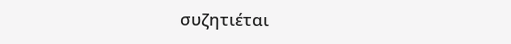συζητιέται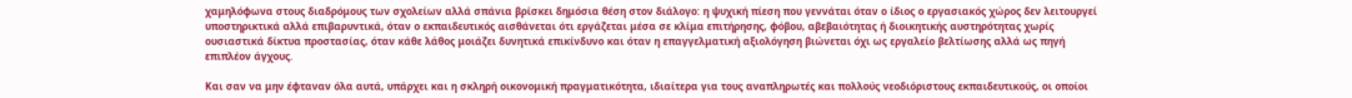χαμηλόφωνα στους διαδρόμους των σχολείων αλλά σπάνια βρίσκει δημόσια θέση στον διάλογο: η ψυχική πίεση που γεννάται όταν ο ίδιος ο εργασιακός χώρος δεν λειτουργεί υποστηρικτικά αλλά επιβαρυντικά, όταν ο εκπαιδευτικός αισθάνεται ότι εργάζεται μέσα σε κλίμα επιτήρησης, φόβου, αβεβαιότητας ή διοικητικής αυστηρότητας χωρίς ουσιαστικά δίκτυα προστασίας, όταν κάθε λάθος μοιάζει δυνητικά επικίνδυνο και όταν η επαγγελματική αξιολόγηση βιώνεται όχι ως εργαλείο βελτίωσης αλλά ως πηγή επιπλέον άγχους.

Και σαν να μην έφταναν όλα αυτά, υπάρχει και η σκληρή οικονομική πραγματικότητα, ιδιαίτερα για τους αναπληρωτές και πολλούς νεοδιόριστους εκπαιδευτικούς, οι οποίοι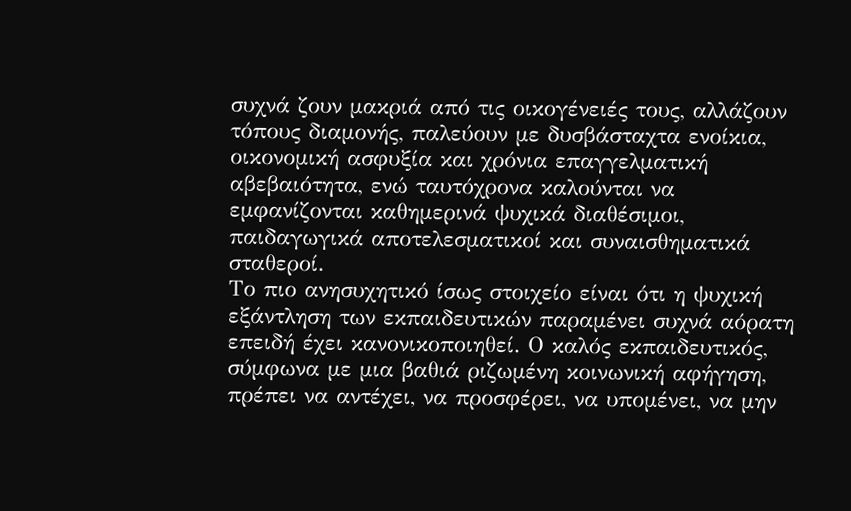συχνά ζουν μακριά από τις οικογένειές τους, αλλάζουν τόπους διαμονής, παλεύουν με δυσβάσταχτα ενοίκια, οικονομική ασφυξία και χρόνια επαγγελματική αβεβαιότητα, ενώ ταυτόχρονα καλούνται να εμφανίζονται καθημερινά ψυχικά διαθέσιμοι, παιδαγωγικά αποτελεσματικοί και συναισθηματικά σταθεροί.
Το πιο ανησυχητικό ίσως στοιχείο είναι ότι η ψυχική εξάντληση των εκπαιδευτικών παραμένει συχνά αόρατη επειδή έχει κανονικοποιηθεί. Ο καλός εκπαιδευτικός, σύμφωνα με μια βαθιά ριζωμένη κοινωνική αφήγηση, πρέπει να αντέχει, να προσφέρει, να υπομένει, να μην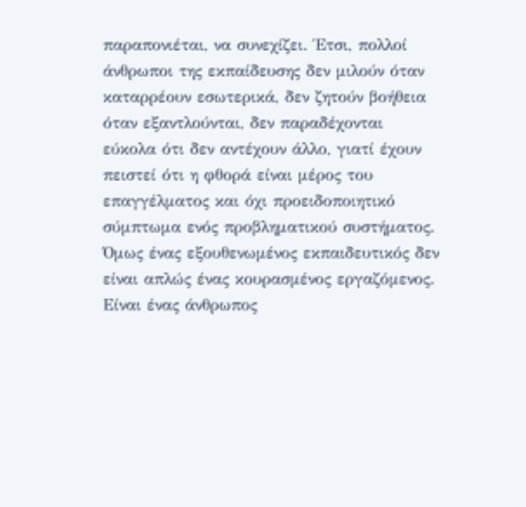παραπονιέται, να συνεχίζει. Έτσι, πολλοί άνθρωποι της εκπαίδευσης δεν μιλούν όταν καταρρέουν εσωτερικά, δεν ζητούν βοήθεια όταν εξαντλούνται, δεν παραδέχονται εύκολα ότι δεν αντέχουν άλλο, γιατί έχουν πειστεί ότι η φθορά είναι μέρος του επαγγέλματος και όχι προειδοποιητικό σύμπτωμα ενός προβληματικού συστήματος.
Όμως ένας εξουθενωμένος εκπαιδευτικός δεν είναι απλώς ένας κουρασμένος εργαζόμενος. Είναι ένας άνθρωπος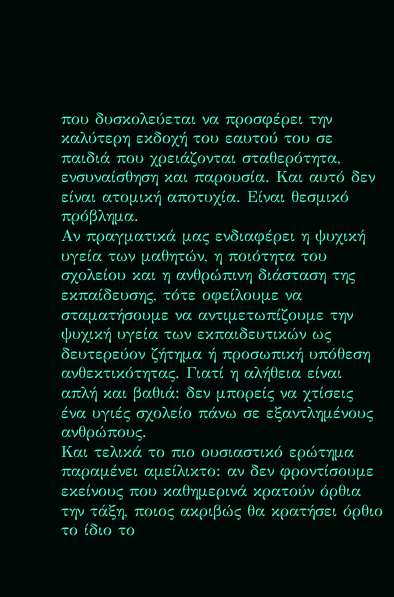που δυσκολεύεται να προσφέρει την καλύτερη εκδοχή του εαυτού του σε παιδιά που χρειάζονται σταθερότητα, ενσυναίσθηση και παρουσία. Και αυτό δεν είναι ατομική αποτυχία. Είναι θεσμικό πρόβλημα.
Αν πραγματικά μας ενδιαφέρει η ψυχική υγεία των μαθητών, η ποιότητα του σχολείου και η ανθρώπινη διάσταση της εκπαίδευσης, τότε οφείλουμε να σταματήσουμε να αντιμετωπίζουμε την ψυχική υγεία των εκπαιδευτικών ως δευτερεύον ζήτημα ή προσωπική υπόθεση ανθεκτικότητας. Γιατί η αλήθεια είναι απλή και βαθιά: δεν μπορείς να χτίσεις ένα υγιές σχολείο πάνω σε εξαντλημένους ανθρώπους.
Και τελικά το πιο ουσιαστικό ερώτημα παραμένει αμείλικτο: αν δεν φροντίσουμε εκείνους που καθημερινά κρατούν όρθια την τάξη, ποιος ακριβώς θα κρατήσει όρθιο το ίδιο το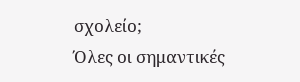σχολείο;
Όλες οι σημαντικές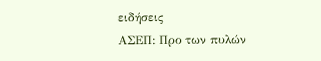ειδήσεις
ΑΣΕΠ: Προ των πυλών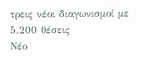τρεις νέοι διαγωνισμοί με 5.200 θέσεις
Νέο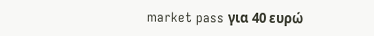market pass για 40 ευρώ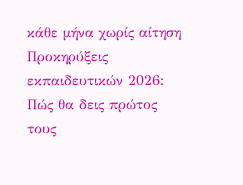κάθε μήνα χωρίς αίτηση
Προκηρύξεις εκπαιδευτικών 2026: Πώς θα δεις πρώτος τους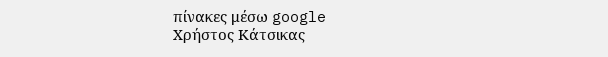πίνακες μέσω google
Χρήστος Κάτσικας